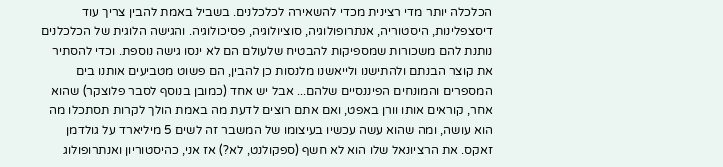הכלכלה יותר מדי רצינית מכדי להשאירה לכלכלנים. בשביל באמת להבין צריך עוד דיסצפלינות, היסטוריה, אנתרופולוגיה, סוציולוגיה, פסיכולוגיה. והגישה הלוגית של הכלכלנים נותנת להם משכורות שמספיקות להבטיח שלעולם הם לא ינסו גישה נוספת. וכדי להסתיר את קוצר הבנתם ולהתישנו ולייאשנו מלנסות כן להבין, הם פשוט מטביעים אותנו בים המספרים והמונחים הפיננסיים שלהם... אבל יש אחד (כמובן בנוסף לסבר פלוצקר) שהוא אחר, קוראים אותו וורן באפט, ואם אתם רוצים לדעת מה באמת הולך לקרות תסתכלו מה הוא עושה, ומה שהוא עשה עכשיו בעיצומו של המשבר זה לשים 5 מיליארד על גולדמן זאקס. את הרציונאל שלו הוא לא חשף (ספקולנט, לא?) אז אני, כהיסטוריון ואנתרופולוג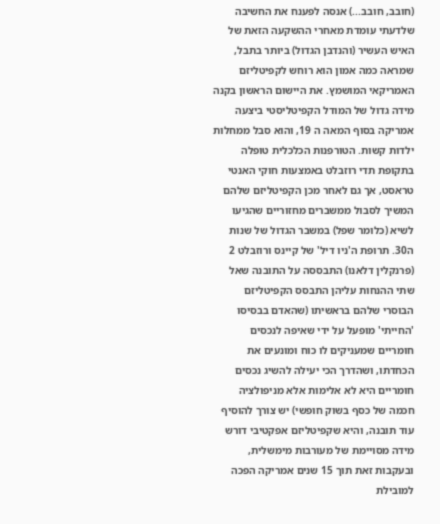(חובב, חובב...) אנסה לפענח את החשיבה שלדעתי עומדת מאחרי ההשקעה הזאת של האיש העשיר (והנדבן הגדול) ביותר בתבל, שמראה כמה אמון הוא רוחש לקפיטליזם האמריקאי המושמץ. את היישום הראשון בקנה מידה גדול של המודל הקפיטליסטי ביצעה אמריקה בסוף המאה ה 19, והוא סבל ממחלות ילדות קשות. הטורפנות הכלכלית טופלה בתקופת תדי רוזבלט באמצעות חוקי האנטי טראסט, אך גם לאחר מכן הקפיטליזם שלהם המשיך לסבול ממשברים מחזוריים שהגיעו לשיא (כלומר שפל) במשבר הגדול של שנות ה30. תרופת ה'ניו דיל' של קיינס ורוזבלט 2 (פרנקלין דלאנו) התבססה על התובנה שאל שתי ההנחות עליהן התבסס הקפיטליזם הבוסרי שלהם בראשיתו (שהאדם בבסיסו 'החייתי' מופעל על ידי שאיפה לנכסים חומריים שמעניקים לו כוח ומונעים את הכחדתו, ושהדרך הכי יעילה להשיג נכסים חומריים היא לא אלימות אלא מניפולציה חכמה של כסף בשוק חופשי) יש צורך להוסיף עוד תובנה, והיא שקפיטליזם אפקטיבי דורש מידה מסויימת של מעורבות מימשלית, ובעקבות זאת תוך 15 שנים אמריקה הפכה למובילת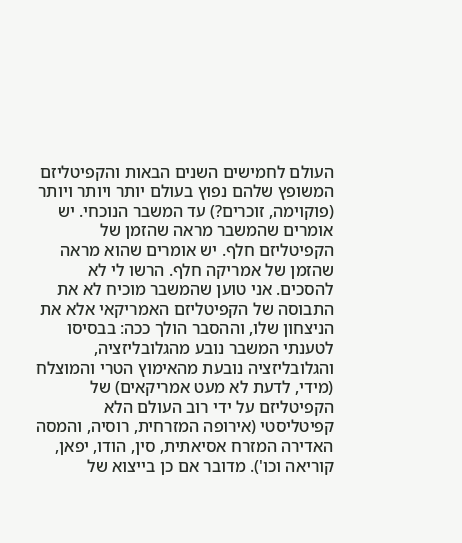העולם לחמישים השנים הבאות והקפיטליזם המשופץ שלהם נפוץ בעולם יותר ויותר ויותר (פוקוימה, זוכרים?) עד המשבר הנוכחי. יש אומרים שהמשבר מראה שהזמן של הקפיטליזם חלף. יש אומרים שהוא מראה שהזמן של אמריקה חלף. הרשו לי לא להסכים. אני טוען שהמשבר מוכיח לא את התבוסה של הקפיטליזם האמריקאי אלא את הניצחון שלו, וההסבר הולך ככה: בבסיסו לטענתי המשבר נובע מהגלובליזציה, והגלובליזציה נובעת מהאימוץ הטרי והמוצלח (מידי, לדעת לא מעט אמריקאים) של הקפיטליזם על ידי רוב העולם הלא קפיטליסטי (אירופה המזרחית, רוסיה, והמסה האדירה המזרח אסיאתית, סין, הודו, יפאן, קוריאה וכו'). מדובר אם כן בייצוא של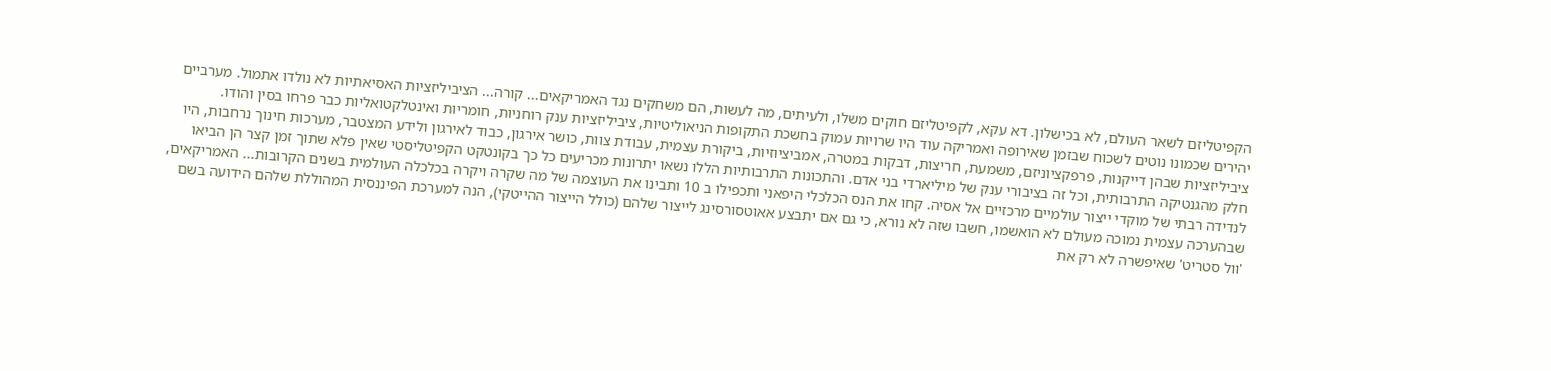הקפיטליזם לשאר העולם, לא בכישלון. דא עקא, לקפיטליזם חוקים משלו, ולעיתים, מה לעשות, הם משחקים נגד האמריקאים... קורה... הציביליזציות האסיאתיות לא נולדו אתמול. מערביים יהירים שכמונו נוטים לשכוח שבזמן שאירופה ואמריקה עוד היו שרויות עמוק בחשכת התקופות הניאוליטיות, ציביליזציות ענק רוחניות, חומריות ואינטלקטואליות כבר פרחו בסין והודו. ציביליזציות שבהן דייקנות, פרפקציוניזם, משמעת, חריצות, דבקות במטרה, אמביציוזיות, ביקורת עצמית, עבודת צוות, כושר אירגון, כבוד לאירגון ולידע המצטבר, מערכות חינוך נרחבות, היו חלק מהגנטיקה התרבותית, וכל זה בציבורי ענק של מיליארדי בני אדם. והתכונות התרבותיות הללו נשאו יתרונות מכריעים כל כך בקונטקט הקפיטליסטי שאין פלא שתוך זמן קצר הן הביאו לנדידה רבתי של מוקדי ייצור עולמיים מרכזיים אל אסיה. קחו את הנס הכלכלי היפאני ותכפילו ב 10 ותבינו את העוצמה של מה שקרה ויקרה בכלכלה העולמית בשנים הקרובות... האמריקאים, שבהערכה עצמית נמוכה מעולם לא הואשמו, חשבו שזה לא נורא, כי גם אם יתבצע אאוטסורסינג לייצור שלהם (כולל הייצור ההייטקי), הנה למערכת הפיננסית המהוללת שלהם הידועה בשם 'וול סטריט' שאיפשרה לא רק את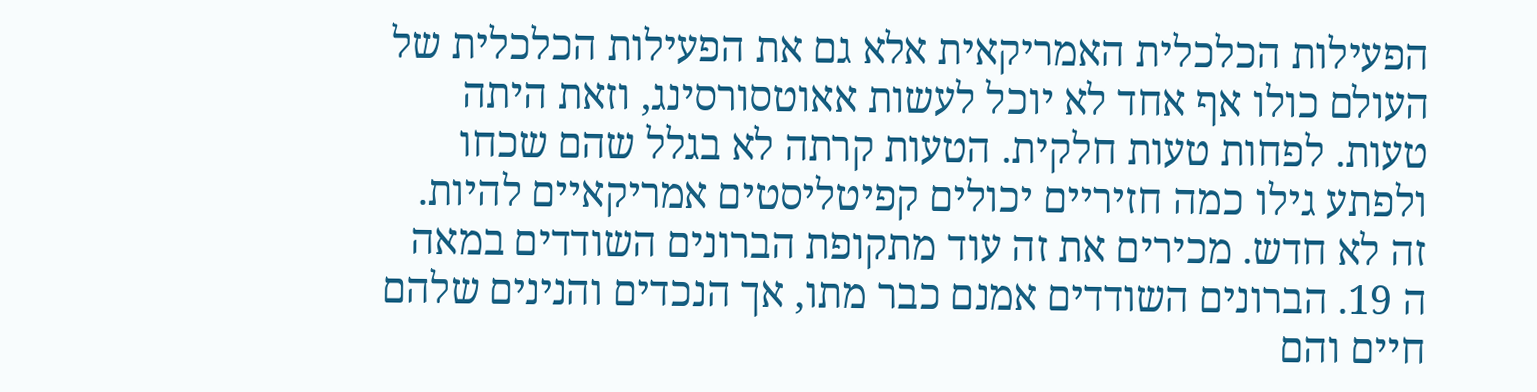הפעילות הכלכלית האמריקאית אלא גם את הפעילות הכלכלית של העולם כולו אף אחד לא יוכל לעשות אאוטסורסינג, וזאת היתה טעות. לפחות טעות חלקית. הטעות קרתה לא בגלל שהם שכחו ולפתע גילו כמה חזיריים יכולים קפיטליסטים אמריקאיים להיות. זה לא חדש. מכירים את זה עוד מתקופת הברונים השודדים במאה ה 19. הברונים השודדים אמנם כבר מתו, אך הנכדים והנינים שלהם חיים והם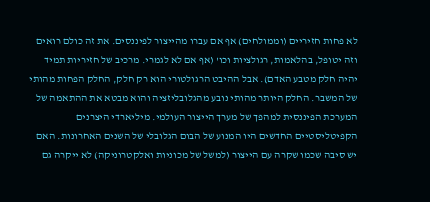לא פחות חזיריים (וממולחים) אף אם עברו מהייצור לפיננסים. את זה כולם רואים וזה יטופל, בהלאמות, רגולציות וכו' (אף אם לא לגמרי. מרכיב של חזיריות תמיד יהיה חלק מטבע האדם). אבל ההיבט הרגולטורי הוא רק חלק, החלק הפחות מהותי של המשבר. החלק היותר מהותי נובע מהגלובליזציה והוא מבטא את ההתאמה של המערכת הפיננסית למהפך של מערך הייצור העולמי. מיליארדי היצרנים הקפיטליסטיים החדשים היו המנוע של הבום הגלובלי של השנים האחרונות. האם יש סיבה שכמו שקרה עם הייצור (למשל של מכוניות ואלקטרוניקה) לא ייקרה גם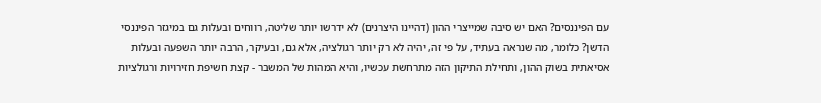עם הפיננסים? האם יש סיבה שמייצרי ההון (דהיינו היצרנים) לא ידרשו יותר שליטה, רווחים ובעלות גם במיגזר הפיננסי הדשן? כלומר, מה שנראה בעתיד, על פי זה, יהיה לא רק יותר רגולציה, אלא גם, ובעיקר, הרבה יותר השפעה ובעלות אסיאתית בשוק ההון, ותחילת התיקון הזה מתרחשת עכשיו, והיא המהות של המשבר - קצת חשיפת חזירויות ורגולציות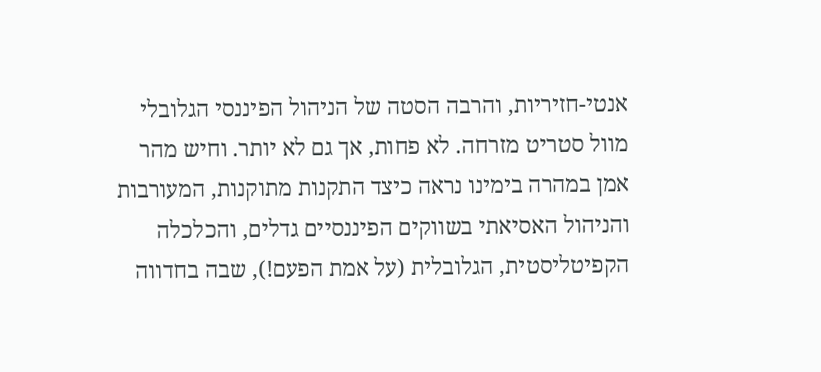אנטי-חזיריות, והרבה הסטה של הניהול הפיננסי הגלובלי מוול סטריט מזרחה. לא פחות, אך גם לא יותר. וחיש מהר אמן במהרה בימינו נראה כיצד התקנות מתוקנות, המעורבות והניהול האסיאתי בשווקים הפיננסיים גדלים, והכלכלה הקפיטליסטית, הגלובלית (על אמת הפעם!), שבה בחדווה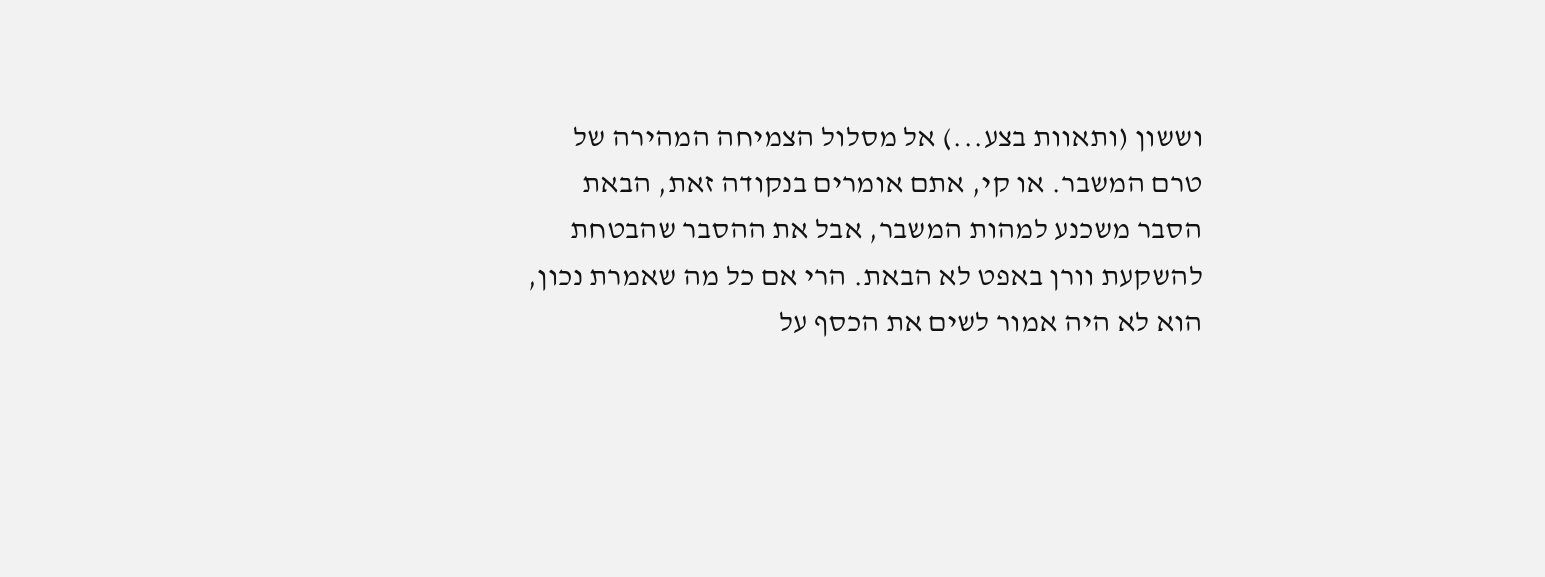וששון (ותאוות בצע...) אל מסלול הצמיחה המהירה של טרם המשבר. או קי, אתם אומרים בנקודה זאת, הבאת הסבר משכנע למהות המשבר, אבל את ההסבר שהבטחת להשקעת וורן באפט לא הבאת. הרי אם כל מה שאמרת נכון, הוא לא היה אמור לשים את הכסף על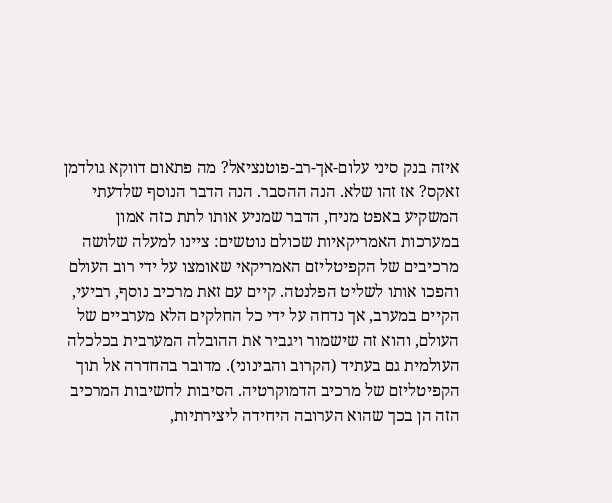איזה בנק סיני עלום-אך-רב-פוטנציאל? מה פתאום דווקא גולדמן זאקס? אז זהו שלא. הנה ההסבר. הנה הדבר הנוסף שלדעתי המשקיע באפט מניח, הדבר שמניע אותו לתת כזה אמון במערכות האמריקאיות שכולם נוטשים: ציינו למעלה שלושה מרכיבים של הקפיטליזם האמריקאי שאומצו על ידי רוב העולם והפכו אותו לשליט הפלנטה. קיים עם זאת מרכיב נוסף, רביעי, הקיים במערב, אך נדחה על ידי כל החלקים הלא מערביים של העולם, והוא זה שישמור ויגביר את ההובלה המערבית בכלכלה העולמית גם בעתיד (הקרוב והבינוני). מדובר בהחדרה אל תוך הקפיטליזם של מרכיב הדמוקרטיה. הסיבות לחשיבות המרכיב הזה הן בכך שהוא הערובה היחידה ליצירתיות,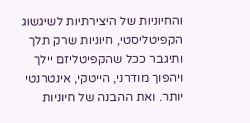והחיוניות של היצירתיות לשיגשוג הקפיטליסטי, חיוניות שרק תלך ותיגבר ככל שהקפיטליזם יילך ויהפוך מודרני, הייטקי, אינטרנטי יותר. ואת ההבנה של חיוניות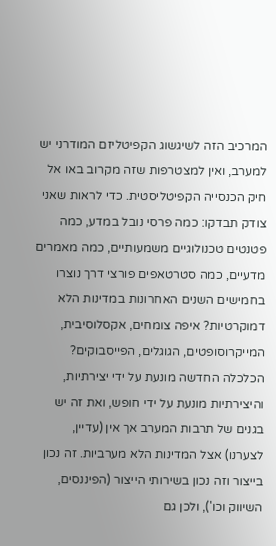המרכיב הזה לשיגשוג הקפיטליזם המודרני יש למערב, ואין למצטרפות שזה מקרוב באו אל חיק הכנסייה הקפיטליסטית. כדי לראות שאני צודק תבדקו: כמה פרסי נובל במדע, כמה פטנטים טכנולוגיים משמעותיים, כמה מאמרים מדעיים, כמה סטרטאפים פורצי דרך נוצרו בחמישים השנים האחרונות במדינות הלא דמוקרטיות? איפה צומחים, אקסלוסיבית, המייקרוסופטים, הגוגלים, הפייסבוקים? הכלכלה החדשה מונעת על ידי יצירתיות, והיצירתיות מונעת על ידי חופש, ואת זה יש בגנים של תרבות המערב אך אין (עדיין, לצערנו) אצל המדינות הלא מערביות. זה נכון בייצור וזה נכון בשירותי הייצור (הפיננסים, השיווק וכו'), ולכן גם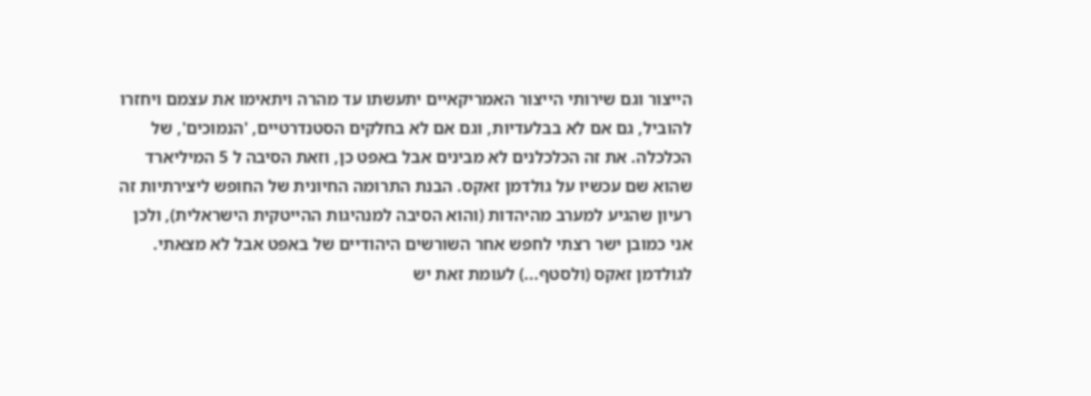הייצור וגם שירותי הייצור האמריקאיים יתעשתו עד מהרה ויתאימו את עצמם ויחזרו להוביל, גם אם לא בבלעדיות, וגם אם לא בחלקים הסטנדרטיים, 'הנמוכים', של הכלכלה. את זה הכלכלנים לא מבינים אבל באפט כן, וזאת הסיבה ל 5 המיליארד שהוא שם עכשיו על גולדמן זאקס. הבנת התרומה החיונית של החופש ליצירתיות זה רעיון שהגיע למערב מהיהדות (והוא הסיבה למנהיגות ההייטקית הישראלית), ולכן אני כמובן ישר רצתי לחפש אחר השורשים היהודיים של באפט אבל לא מצאתי. לגולדמן זאקס (ולסטף...) לעומת זאת יש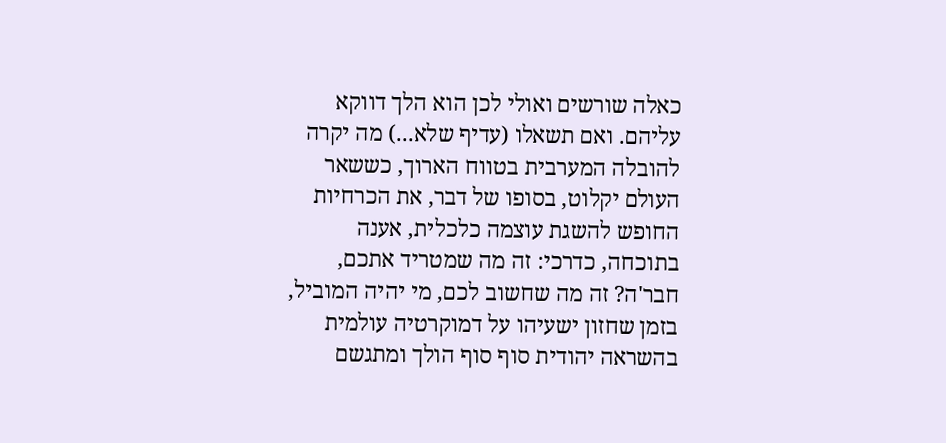כאלה שורשים ואולי לכן הוא הלך דווקא עליהם. ואם תשאלו (עדיף שלא...) מה יקרה להובלה המערבית בטווח הארוך, כששאר העולם יקלוט, בסופו של דבר, את הכרחיות החופש להשגת עוצמה כלכלית, אענה בתוכחה, כדרכי: זה מה שמטריד אתכם, חבר'ה? זה מה שחשוב לכם, מי יהיה המוביל, בזמן שחזון ישעיהו על דמוקרטיה עולמית בהשראה יהודית סוף סוף הולך ומתגשם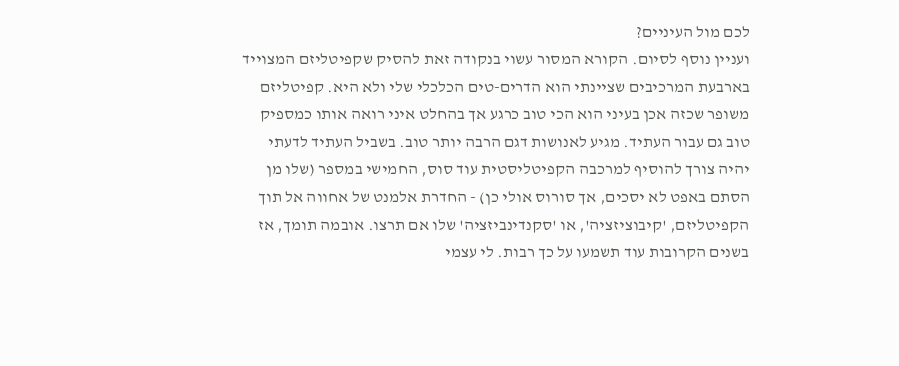לכם מול העיניים?
ועניין נוסף לסיום. הקורא המסור עשוי בנקודה זאת להסיק שקפיטליזם המצוייד בארבעת המרכיבים שציינתי הוא הדרים-טים הכלכלי שלי ולא היא. קפיטליזם משופר שכזה אכן בעיני הוא הכי טוב כרגע אך בהחלט איני רואה אותו כמספיק טוב גם עבור העתיד. מגיע לאנושות דגם הרבה יותר טוב. בשביל העתיד לדעתי יהיה צורך להוסיף למרכבה הקפיטליסטית עוד סוס, החמישי במספר (שלו מן הסתם באפט לא יסכים, אך סורוס אולי כן) - החדרת אלמנט של אחווה אל תוך הקפיטליזם, 'קיבוציזציה', או 'סקנדינביזציה' שלו אם תרצו. אובמה תומך, אז בשנים הקרובות עוד תשמעו על כך רבות. לי עצמי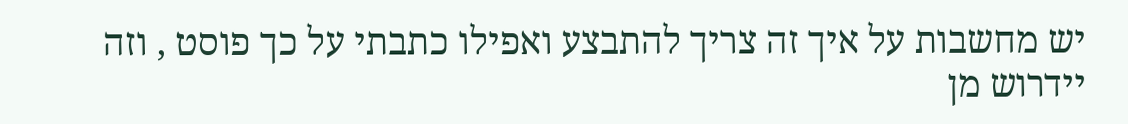יש מחשבות על איך זה צריך להתבצע ואפילו כתבתי על כך פוסט , וזה יידרוש מן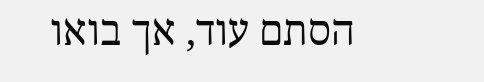הסתם עוד, אך בואו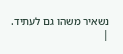נשאיר משהו גם לעתיד.
|